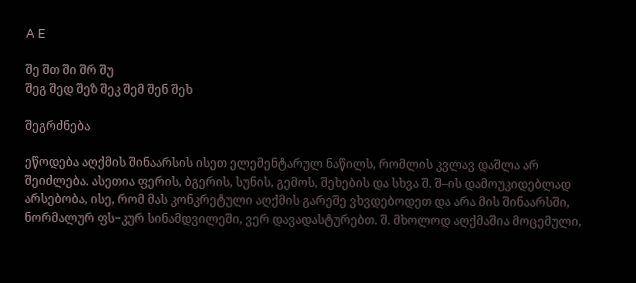A E

შე შთ ში შრ შუ
შეგ შედ შეზ შეკ შემ შენ შეხ

შეგრძნება

ეწოდება აღქმის შინაარსის ისეთ ელემენტარულ ნაწილს, რომლის კვლავ დაშლა არ შეიძლება. ასეთია ფერის, ბგერის, სუნის, გემოს, შეხების და სხვა შ. შ–ის დამოუკიდებლად არსებობა, ისე, რომ მას კონკრეტული აღქმის გარეშე ვხვდებოდეთ და არა მის შინაარსში, ნორმალურ ფს−კურ სინამდვილეში, ვერ დავადასტურებთ. შ. მხოლოდ აღქმაშია მოცემული,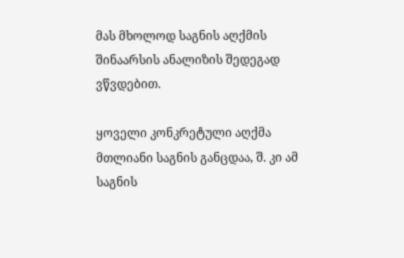მას მხოლოდ საგნის აღქმის შინაარსის ანალიზის შედეგად ვწვდებით.

ყოველი კონკრეტული აღქმა მთლიანი საგნის განცდაა, შ. კი ამ საგნის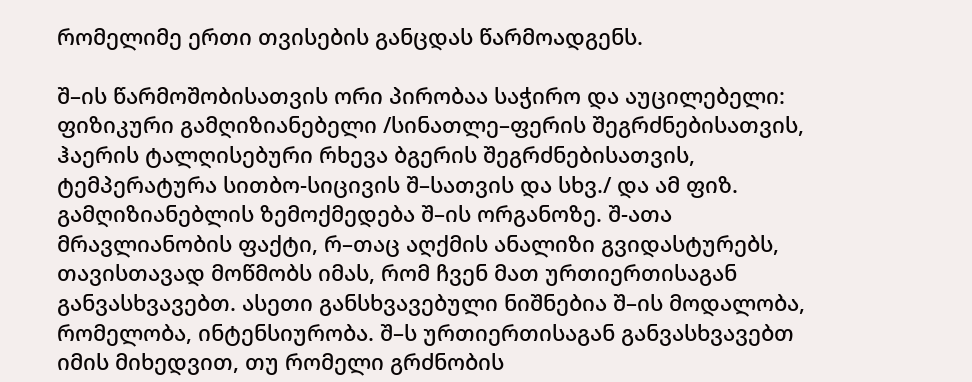რომელიმე ერთი თვისების განცდას წარმოადგენს.

შ–ის წარმოშობისათვის ორი პირობაა საჭირო და აუცილებელი: ფიზიკური გამღიზიანებელი /სინათლე–ფერის შეგრძნებისათვის, ჰაერის ტალღისებური რხევა ბგერის შეგრძნებისათვის, ტემპერატურა სითბო-სიცივის შ–სათვის და სხვ./ და ამ ფიზ. გამღიზიანებლის ზემოქმედება შ–ის ორგანოზე. შ-ათა მრავლიანობის ფაქტი, რ–თაც აღქმის ანალიზი გვიდასტურებს, თავისთავად მოწმობს იმას, რომ ჩვენ მათ ურთიერთისაგან განვასხვავებთ. ასეთი განსხვავებული ნიშნებია შ–ის მოდალობა, რომელობა, ინტენსიურობა. შ–ს ურთიერთისაგან განვასხვავებთ იმის მიხედვით, თუ რომელი გრძნობის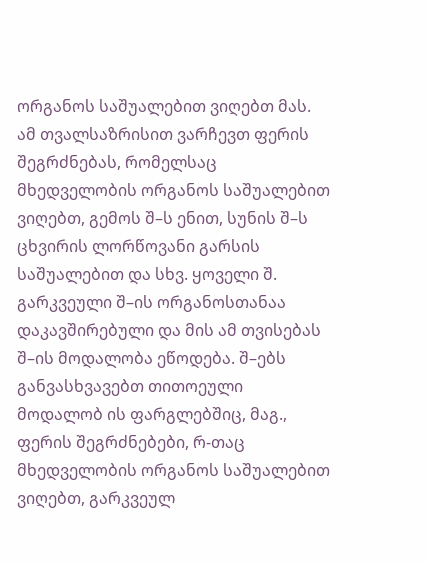ორგანოს საშუალებით ვიღებთ მას. ამ თვალსაზრისით ვარჩევთ ფერის შეგრძნებას, რომელსაც მხედველობის ორგანოს საშუალებით ვიღებთ, გემოს შ–ს ენით, სუნის შ–ს ცხვირის ლორწოვანი გარსის საშუალებით და სხვ. ყოველი შ. გარკვეული შ–ის ორგანოსთანაა დაკავშირებული და მის ამ თვისებას შ–ის მოდალობა ეწოდება. შ–ებს განვასხვავებთ თითოეული მოდალობ ის ფარგლებშიც, მაგ., ფერის შეგრძნებები, რ-თაც მხედველობის ორგანოს საშუალებით ვიღებთ, გარკვეულ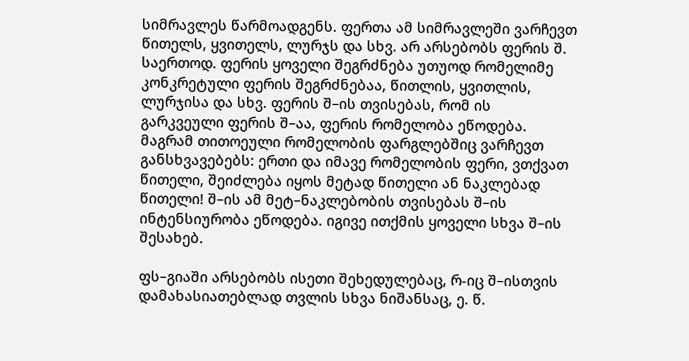სიმრავლეს წარმოადგენს. ფერთა ამ სიმრავლეში ვარჩევთ წითელს, ყვითელს, ლურჯს და სხვ. არ არსებობს ფერის შ. საერთოდ. ფერის ყოველი შეგრძნება უთუოდ რომელიმე კონკრეტული ფერის შეგრძნებაა, წითლის, ყვითლის, ლურჯისა და სხვ. ფერის შ–ის თვისებას, რომ ის გარკვეული ფერის შ–აა, ფერის რომელობა ეწოდება. მაგრამ თითოეული რომელობის ფარგლებშიც ვარჩევთ განსხვავებებს: ერთი და იმავე რომელობის ფერი, ვთქვათ წითელი, შეიძლება იყოს მეტად წითელი ან ნაკლებად წითელი! შ–ის ამ მეტ–ნაკლებობის თვისებას შ–ის ინტენსიურობა ეწოდება. იგივე ითქმის ყოველი სხვა შ–ის შესახებ.

ფს–გიაში არსებობს ისეთი შეხედულებაც, რ-იც შ–ისთვის დამახასიათებლად თვლის სხვა ნიშანსაც, ე. წ.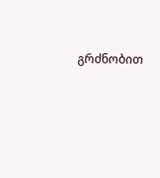გრძნობით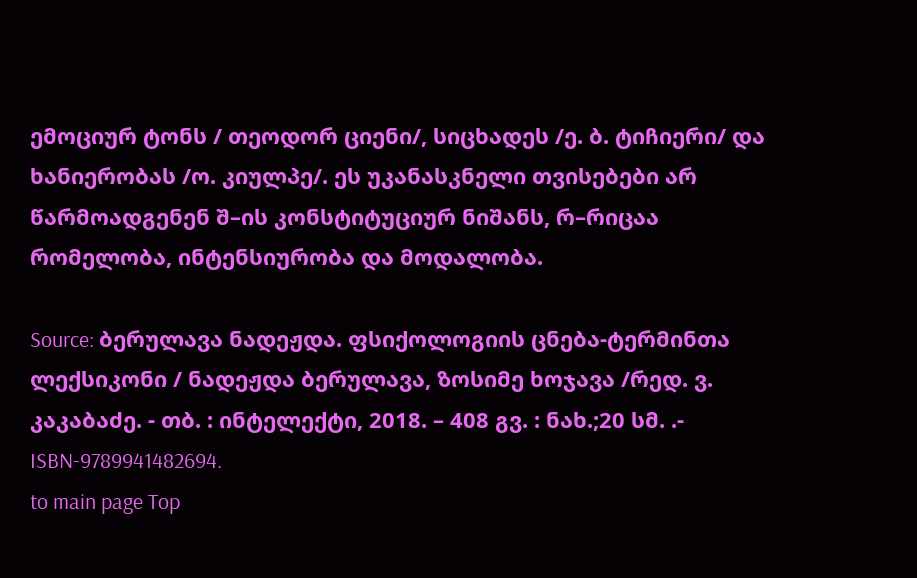ემოციურ ტონს / თეოდორ ციენი/, სიცხადეს /ე. ბ. ტიჩიერი/ და ხანიერობას /ო. კიულპე/. ეს უკანასკნელი თვისებები არ წარმოადგენენ შ–ის კონსტიტუციურ ნიშანს, რ–რიცაა რომელობა, ინტენსიურობა და მოდალობა.

Source: ბერულავა ნადეჟდა. ფსიქოლოგიის ცნება-ტერმინთა ლექსიკონი / ნადეჟდა ბერულავა, ზოსიმე ხოჯავა /რედ. ვ. კაკაბაძე. - თბ. : ინტელექტი, 2018. – 408 გვ. : ნახ.;20 სმ. .- ISBN-9789941482694.
to main page Top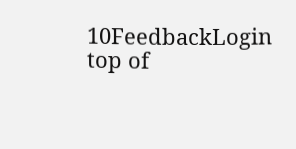10FeedbackLogin top of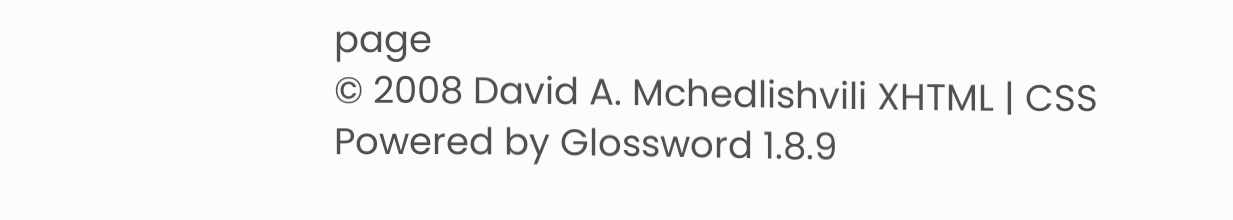page
© 2008 David A. Mchedlishvili XHTML | CSS Powered by Glossword 1.8.9